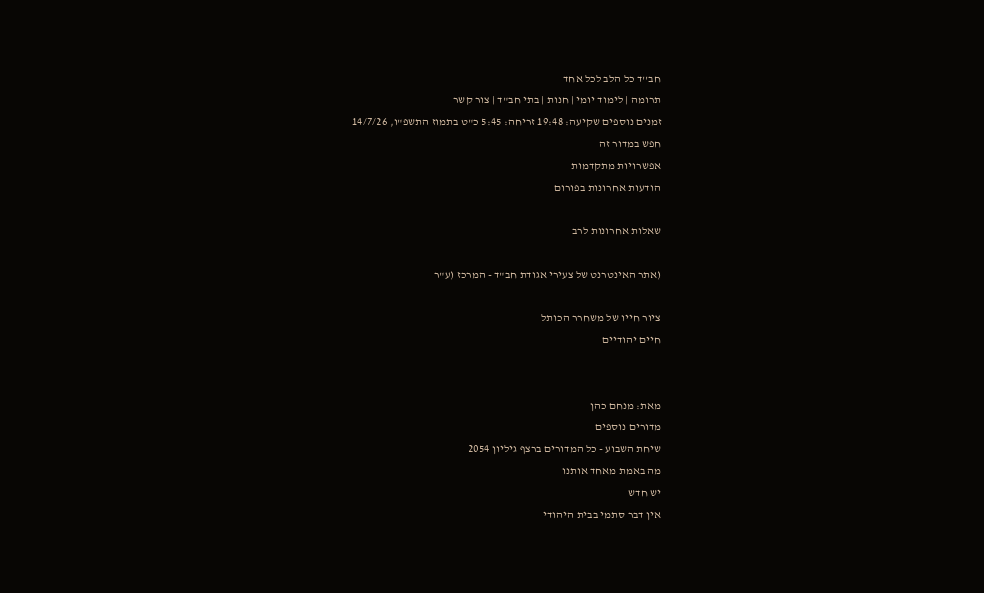חב''ד כל הלב לכל אחד
תרומה | לימוד יומי | חנות | בתי חב"ד | צור קשר
זמנים נוספים שקיעה: 19:48 זריחה: 5:45 כ"ט בתמוז התשפ"ו, 14/7/26
חפש במדור זה
אפשרויות מתקדמות
הודעות אחרונות בפורום

שאלות אחרונות לרב

(אתר האינטרנט של צעירי אגודת חב"ד - המרכז (ע"ר

ציור חייו של משחרר הכותל
חיים יהודיים


מאת: מנחם כהן
מדורים נוספים
שיחת השבוע - כל המדורים ברצף גיליון 2054
מה באמת מאחד אותנו
יש חדש
אין דבר סתמי בבית היהודי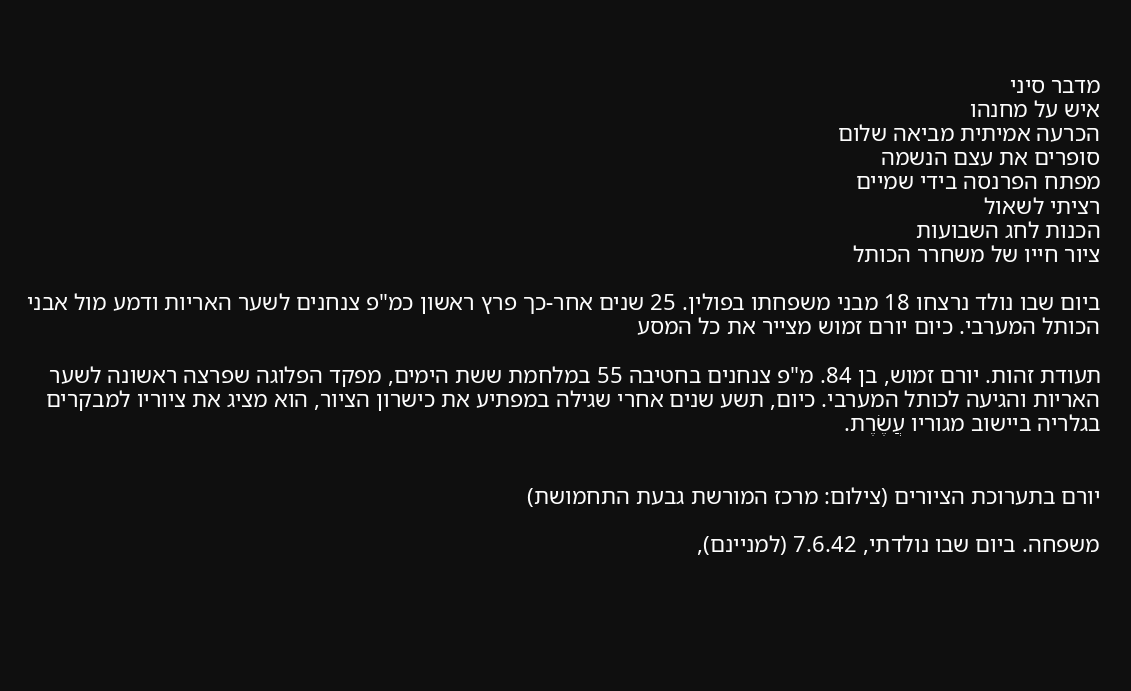מדבר סיני
איש על מחנהו
הכרעה אמיתית מביאה שלום
סופרים את עצם הנשמה
מפתח הפרנסה בידי שמיים
רציתי לשאול
הכנות לחג השבועות
ציור חייו של משחרר הכותל

ביום שבו נולד נרצחו 18 מבני משפחתו בפולין. 25 שנים אחר-כך פרץ ראשון כמ"פ צנחנים לשער האריות ודמע מול אבני הכותל המערבי. כיום יורם זמוש מצייר את כל המסע

תעודת זהות. יורם זמוש, בן 84. מ"פ צנחנים בחטיבה 55 במלחמת ששת הימים, מפקד הפלוגה שפרצה ראשונה לשער האריות והגיעה לכותל המערבי. כיום, תשע שנים אחרי שגילה במפתיע את כישרון הציור, הוא מציג את ציוריו למבקרים בגלריה ביישוב מגוריו עֲשֶׂרֶת.


יורם בתערוכת הציורים (צילום: מרכז המורשת גבעת התחמושת)

משפחה. ביום שבו נולדתי, 7.6.42 (למניינם),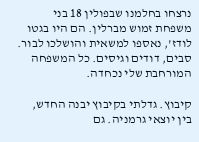נרצחו בחלמנו שבפולין 18 בני משפחת זמוש מברלין. הם היו בגטו לודז', נאספו למשאית והושלכו לבור. סבים, דודים וגיסים. כל המשפחה המורחבת שלי נכחדה.

קיבוץ. גדלתי בקיבוץ יבנה החדש, בין יוצאי גרמניה. גם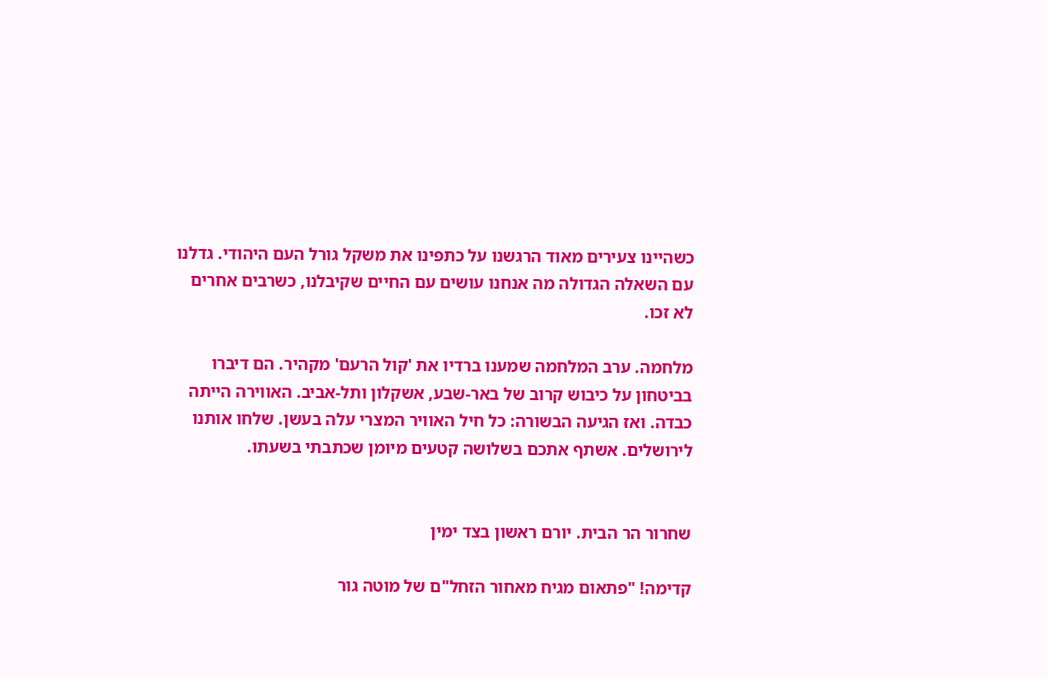כשהיינו צעירים מאוד הרגשנו על כתפינו את משקל גורל העם היהודי. גדלנו עם השאלה הגדולה מה אנחנו עושים עם החיים שקיבלנו, כשרבים אחרים לא זכו.

מלחמה. ערב המלחמה שמענו ברדיו את 'קול הרעם' מקהיר. הם דיברו בביטחון על כיבוש קרוב של באר-שבע, אשקלון ותל-אביב. האווירה הייתה כבדה. ואז הגיעה הבשורה: כל חיל האוויר המצרי עלה בעשן. שלחו אותנו לירושלים. אשתף אתכם בשלושה קטעים מיומן שכתבתי בשעתו.


שחרור הר הבית. יורם ראשון בצד ימין

קדימה! "פתאום מגיח מאחור הזחל"ם של מוטה גור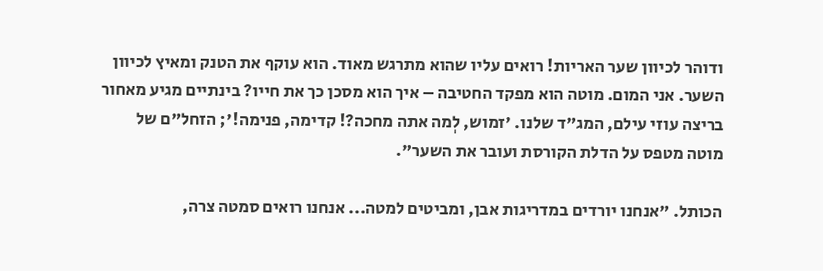ודוהר לכיוון שער האריות! רואים עליו שהוא מתרגש מאוד. הוא עוקף את הטנק ומאיץ לכיוון השער. אני המום. מוטה הוא מפקד החטיבה – איך הוא מסכן כך את חייו? בינתיים מגיע מאחור בריצה עוזי עילם, המג"ד שלנו. 'זמוש, לְמה אתה מחכה?! קדימה, פנימה!'; הזחל"ם של מוטה מטפס על הדלת הקורסת ועובר את השער".

הכותל. "אנחנו יורדים במדריגות אבן, ומביטים למטה... אנחנו רואים סמטה צרה,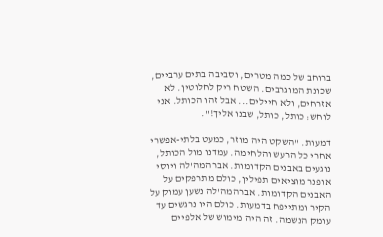ברוחב של כמה מטרים, וסביבה בתים ערביים, שכונת המוגרבים. השטח ריק לחלוטין. לא אזרחים, ולא חיילים... אבל זהו הכותל. אני לוחש: כותל, כותל, שבנו אליך!".

דמעות. "השקט היה מוזר, כמעט בלתי-אפשרי אחרי כל הרעש והלחימה. עמדנו מול הכותל, נוגעים באבנים הקדומות. אברהמה'לה ויוסי אופנר מוציאים תפילין, כולם מתרפקים על האבנים הקדומות. אברהמה'לה נשען עמוק על הקיר ומתייפח בדמעות. כולם היו נרגשים עד עומק הנשמה. זה היה מימוש של אלפיים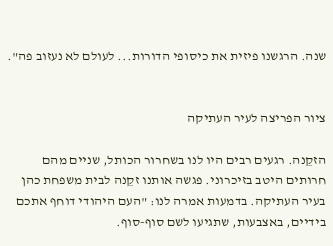שנה. הרגשנו פיזית את כיסופי הדורות... לעולם לא נעזוב פה".


ציור הפריצה לעיר העתיקה

הזקֵנה. רגעים רבים היו לנו בשחרור הכותל, שניים מהם חרותים היטב בזיכרוני. פגשה אותנו זקֵנה לבית משפחת כהן בעיר העתיקה. בדמעות אמרה לנו: "העם היהודי דוחף אתכם בידיים, באצבעות, שתגיעו לשם סוף-סוף.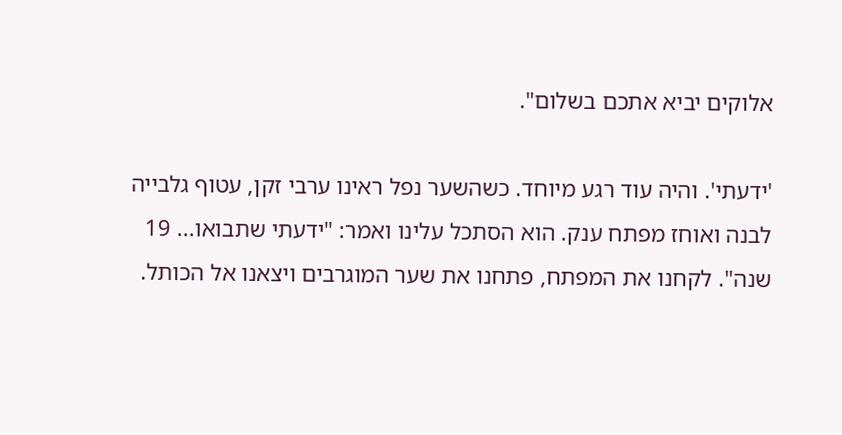אלוקים יביא אתכם בשלום".

'ידעתי'. והיה עוד רגע מיוחד. כשהשער נפל ראינו ערבי זקן, עטוף גלבייה לבנה ואוחז מפתח ענק. הוא הסתכל עלינו ואמר: "ידעתי שתבואו... 19 שנה". לקחנו את המפתח, פתחנו את שער המוגרבים ויצאנו אל הכותל.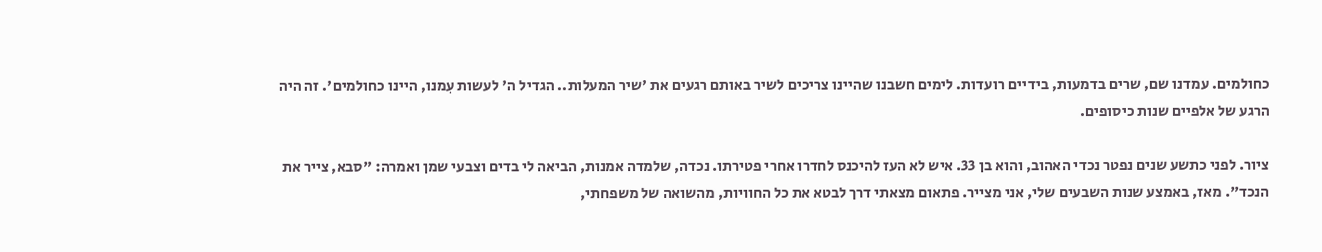כחולמים. עמדנו שם, שרים בדמעות, בידיים רועדות. לימים חשבנו שהיינו צריכים לשיר באותם רגעים את 'שיר המעלות.. הגדיל ה' לעשות עִמנו, היינו כחולמים'. זה היה הרגע של אלפיים שנות כיסופים.

ציור. לפני כתשע שנים נפטר נכדי האהוב, והוא בן 33. איש לא העז להיכנס לחדרו אחרי פטירתו. נכדה, שלמדה אמנות, הביאה לי בדים וצבעי שמן ואמרה: "סבא, צייר את הנכד". מאז, באמצע שנות השבעים שלי, אני מצייר. פתאום מצאתי דרך לבטא את כל החוויות, מהשואה של משפחתי,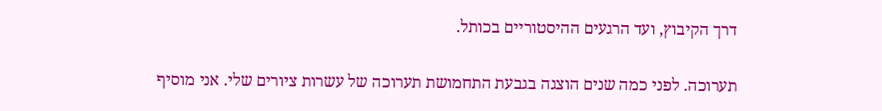דרך הקיבוץ, ועד הרגעים ההיסטוריים בכותל.

תערוכה. לפני כמה שנים הוצגה בגבעת התחמושת תערוכה של עשרות ציורים שלי. אני מוסיף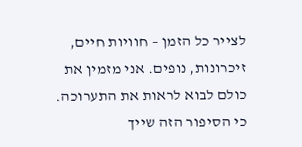לצייר כל הזמן – חוויות חיים, זיכרונות, נופים. אני מזמין את כולם לבוא לראות את התערוכה. כי הסיפור הזה שייך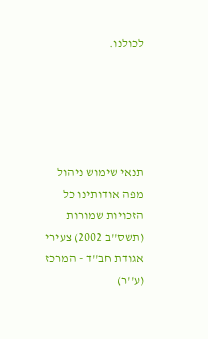לכולנו.





תנאי שימוש ניהול מפה אודותינו כל הזכויות שמורות (תשס''ב 2002) צעירי אגודת חב''ד - המרכז (ע''ר)